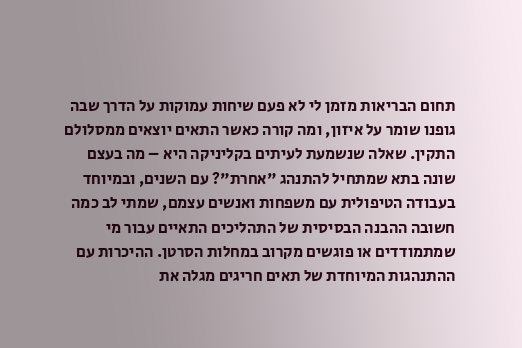תחום הבריאות מזמן לי לא פעם שיחות עמוקות על הדרך שבה גופנו שומר על איזון, ומה קורה כאשר התאים יוצאים ממסלולם התקין. שאלה שנשמעת לעיתים בקליניקה היא – מה בעצם שונה בתא שמתחיל להתנהג "אחרת"? עם השנים, ובמיוחד בעבודה הטיפולית עם משפחות ואנשים עצמם, שמתי לב כמה חשובה ההבנה הבסיסית של התהליכים התאיים עבור מי שמתמודדים או פוגשים מקרוב במחלות הסרטן. ההיכרות עם ההתנהגות המיוחדת של תאים חריגים מגלה את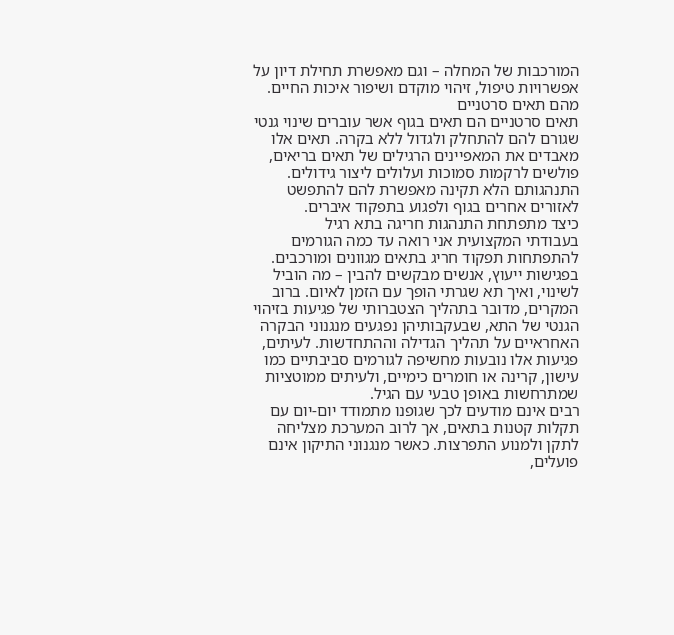המורכבות של המחלה – וגם מאפשרת תחילת דיון על אפשרויות טיפול, זיהוי מוקדם ושיפור איכות החיים.
מהם תאים סרטניים
תאים סרטניים הם תאים בגוף אשר עוברים שינוי גנטי שגורם להם להתחלק ולגדול ללא בקרה. תאים אלו מאבדים את המאפיינים הרגילים של תאים בריאים, פולשים לרקמות סמוכות ועלולים ליצור גידולים. התנהגותם הלא תקינה מאפשרת להם להתפשט לאזורים אחרים בגוף ולפגוע בתפקוד איברים.
כיצד מתפתחת התנהגות חריגה בתא רגיל
בעבודתי המקצועית אני רואה עד כמה הגורמים להתפתחות תפקוד חריג בתאים מגוונים ומורכבים. בפגישות ייעוץ, אנשים מבקשים להבין – מה הוביל לשינוי, ואיך תא שגרתי הופך עם הזמן לאיום. ברוב המקרים, מדובר בתהליך הצטברותי של פגיעות בזיהוי הגנטי של התא, שבעקבותיהן נפגעים מנגנוני הבקרה האחראיים על תהליך הגדילה וההתחדשות. לעיתים, פגיעות אלו נובעות מחשיפה לגורמים סביבתיים כמו עישון, קרינה או חומרים כימיים, ולעיתים ממוטציות שמתרחשות באופן טבעי עם הגיל.
רבים אינם מודעים לכך שגופנו מתמודד יום-יום עם תקלות קטנות בתאים, אך לרוב המערכת מצליחה לתקן ולמנוע התפרצות. כאשר מנגנוני התיקון אינם פועלים,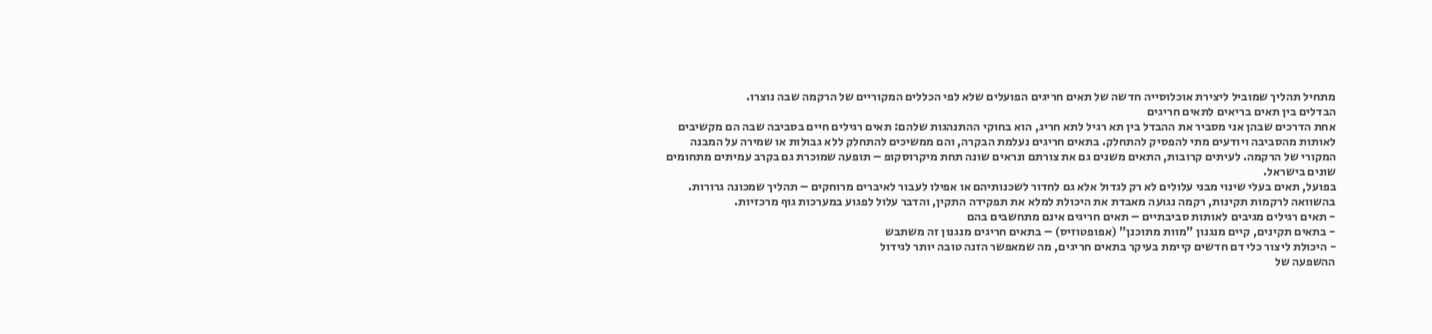מתחיל תהליך שמוביל ליצירת אוכלוסייה חדשה של תאים חריגים הפועלים שלא לפי הכללים המקוריים של הרקמה שבה נוצרו.
הבדלים בין תאים בריאים לתאים חריגים
אחת הדרכים שבהן אני מסביר את ההבדל בין תא רגיל לתא חריג, הוא בחוקי ההתנהגות שלהם: תאים רגילים חיים בסביבה שבה הם מקשיבים לאותות מהסביבה ויודעים מתי להפסיק להתחלק. בתאים חריגים נעלמת הבקרה, והם ממשיכים להתחלק ללא גבולות או שמירה על המבנה המקורי של הרקמה. לעיתים קרובות, התאים משנים גם את צורתם ונראים שונה תחת מיקרוסקופ – תופעה שמוכרת גם בקרב עמיתים מתחומים שונים בישראל.
בפועל, תאים בעלי שינוי מבני עלולים לא רק לגדול אלא גם לחדור לשכנותיהם או אפילו לעבור לאיברים מרוחקים – תהליך שמכונה גרורות. בהשוואה לרקמות תקינות, רקמה נגועה מאבדת את היכולת למלא את תפקידה התקין, והדבר עלול לפגוע במערכות גוף מרכזיות.
- תאים רגילים מגיבים לאותות סביבתיים – תאים חריגים אינם מתחשבים בהם
- בתאים תקינים, קיים מנגנון "מוות מתוכנן" (אפופטוזיס) – בתאים חריגים מנגנון זה משתבש
- היכולת ליצור כלי דם חדשים קיימת בעיקר בתאים חריגים, מה שמאפשר הזנה טובה יותר לגידול
ההשפעה של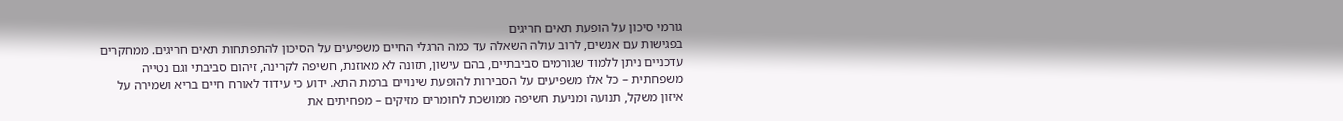גורמי סיכון על הופעת תאים חריגים
בפגישות עם אנשים, לרוב עולה השאלה עד כמה הרגלי החיים משפיעים על הסיכון להתפתחות תאים חריגים. ממחקרים עדכניים ניתן ללמוד שגורמים סביבתיים, בהם עישון, תזונה לא מאוזנת, חשיפה לקרינה, זיהום סביבתי וגם נטייה משפחתית – כל אלו משפיעים על הסבירות להופעת שינויים ברמת התא. ידוע כי עידוד לאורח חיים בריא ושמירה על איזון משקל, תנועה ומניעת חשיפה ממושכת לחומרים מזיקים – מפחיתים את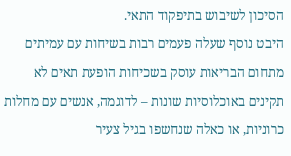הסיכון לשיבוש בתיפקוד התאי.
היבט נוסף שעלה פעמים רבות בשיחות עם עמיתים מתחום הבריאות עוסק בשכיחות הופעת תאים לא תקינים באוכלוסיות שונות – לדוגמה, אנשים עם מחלות כרוניות, או כאלה שנחשפו בגיל צעיר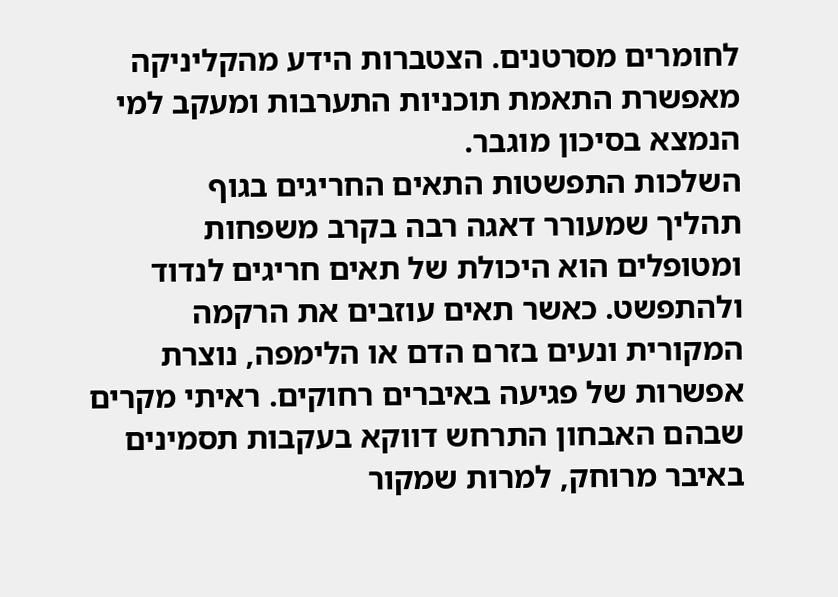לחומרים מסרטנים. הצטברות הידע מהקליניקה מאפשרת התאמת תוכניות התערבות ומעקב למי הנמצא בסיכון מוגבר.
השלכות התפשטות התאים החריגים בגוף
תהליך שמעורר דאגה רבה בקרב משפחות ומטופלים הוא היכולת של תאים חריגים לנדוד ולהתפשט. כאשר תאים עוזבים את הרקמה המקורית ונעים בזרם הדם או הלימפה, נוצרת אפשרות של פגיעה באיברים רחוקים. ראיתי מקרים שבהם האבחון התרחש דווקא בעקבות תסמינים באיבר מרוחק, למרות שמקור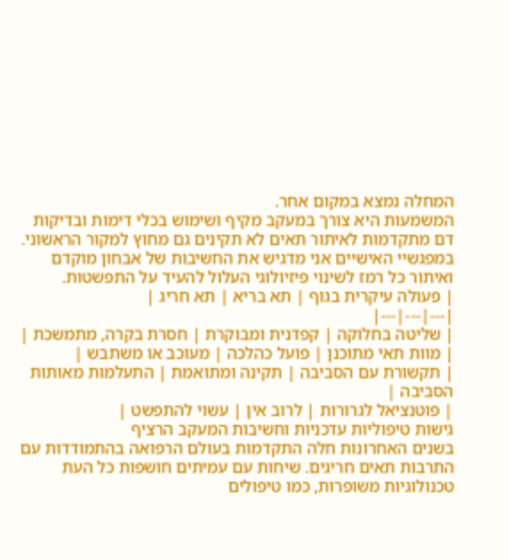המחלה נמצא במקום אחר.
המשמעות היא צורך במעקב מקיף ושימוש בכלי דימות ובדיקות דם מתקדמות לאיתור תאים לא תקינים גם מחוץ למקור הראשוני. במפגשיי האישיים אני מדגיש את החשיבות של אבחון מוקדם ואיתור כל רמז לשינוי פיזיולוגי העלול להעיד על התפשטות.
| פעולה עיקרית בגוף | תא בריא | תא חריג |
|---|---|---|
| שליטה בחלוקה | קפדנית ומבוקרת | חסרת בקרה, מתמשכת |
| מוות תאי מתוכנן | פועל כהלכה | מעוכב או משתבש |
| תקשורת עם הסביבה | תקינה ומתואמת | התעלמות מאותות הסביבה |
| פוטנציאל לגרורות | לרוב אין | עשוי להתפשט |
גישות טיפוליות עדכניות וחשיבות המעקב הרציף
בשנים האחרונות חלה התקדמות בעולם הרפואה בהתמודדות עם התרבות תאים חריגים. שיחות עם עמיתים חושפות כל העת טכנולוגיות משופרות, כמו טיפולים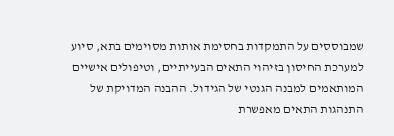שמבוססים על התמקדות בחסימת אותות מסוימים בתא, סיוע למערכת החיסון בזיהוי התאים הבעייתיים, וטיפולים אישיים המותאמים למבנה הגנטי של הגידול. ההבנה המדויקת של התנהגות התאים מאפשרת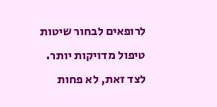לרופאים לבחור שיטות טיפול מדויקות יותר.
לצד זאת, לא פחות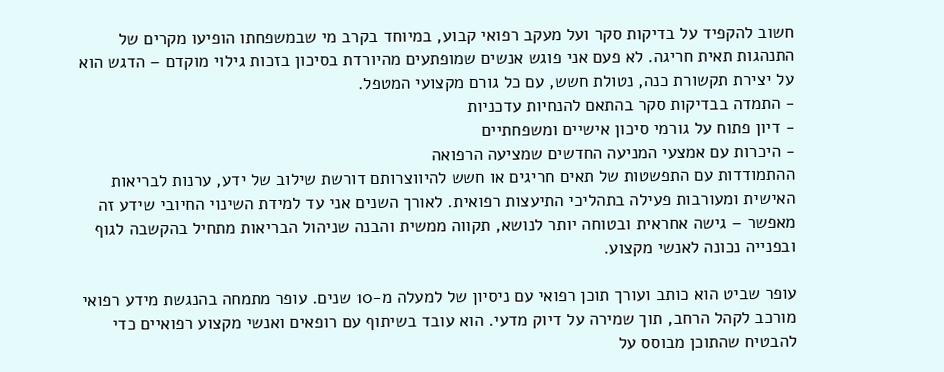חשוב להקפיד על בדיקות סקר ועל מעקב רפואי קבוע, במיוחד בקרב מי שבמשפחתו הופיעו מקרים של התנהגות תאית חריגה. לא פעם אני פוגש אנשים שמופתעים מהיורדת בסיכון בזכות גילוי מוקדם – הדגש הוא על יצירת תקשורת כנה, נטולת חשש, עם כל גורם מקצועי המטפל.
- התמדה בבדיקות סקר בהתאם להנחיות עדכניות
- דיון פתוח על גורמי סיכון אישיים ומשפחתיים
- היכרות עם אמצעי המניעה החדשים שמציעה הרפואה
ההתמודדות עם התפשטות של תאים חריגים או חשש להיווצרותם דורשת שילוב של ידע, ערנות לבריאות האישית ומעורבות פעילה בתהליכי התיעצות רפואית. לאורך השנים אני עד למידת השינוי החיובי שידע זה מאפשר – גישה אחראית ובטוחה יותר לנושא, תקווה ממשית והבנה שניהול הבריאות מתחיל בהקשבה לגוף ובפנייה נכונה לאנשי מקצוע.

עופר שביט הוא כותב ועורך תוכן רפואי עם ניסיון של למעלה מ-10 שנים. עופר מתמחה בהנגשת מידע רפואי מורכב לקהל הרחב, תוך שמירה על דיוק מדעי. הוא עובד בשיתוף עם רופאים ואנשי מקצוע רפואיים כדי להבטיח שהתוכן מבוסס על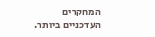המחקרים העדכניים ביותר.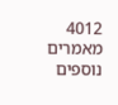4012 מאמרים נוספים